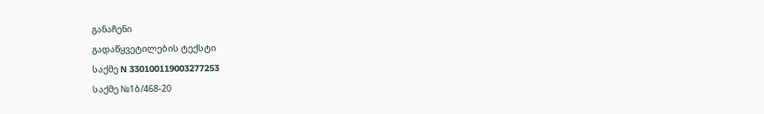განაჩენი
გადაწყვეტილების ტექსტი
საქმე N 330100119003277253
საქმე №1ბ/468-20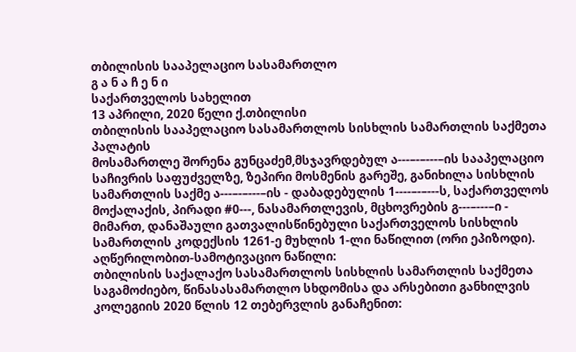თბილისის სააპელაციო სასამართლო
გ ა ნ ა ჩ ე ნ ი
საქართველოს სახელით
13 აპრილი, 2020 წელი ქ.თბილისი
თბილისის სააპელაციო სასამართლოს სისხლის სამართლის საქმეთა პალატის
მოსამართლე შორენა გუნცაძემ,მსჯავრდებულ ა---–-–---–ის სააპელაციო საჩივრის საფუძველზე, ზეპირი მოსმენის გარეშე, განიხილა სისხლის სამართლის საქმე ა---–-–---–ის - დაბადებულის 1----–-–---ს, საქართველოს მოქალაქის, პირადი #0---, ნასამართლევის, მცხოვრების გ---–---–ი - მიმართ, დანაშაული გათვალისწინებული საქართველოს სისხლის სამართლის კოდექსის 1261-ე მუხლის 1-ლი ნაწილით (ორი ეპიზოდი).
აღწერილობით-სამოტივაციო ნაწილი:
თბილისის საქალაქო სასამართლოს სისხლის სამართლის საქმეთა საგამოძიებო, წინასასამართლო სხდომისა და არსებითი განხილვის კოლეგიის 2020 წლის 12 თებერვლის განაჩენით: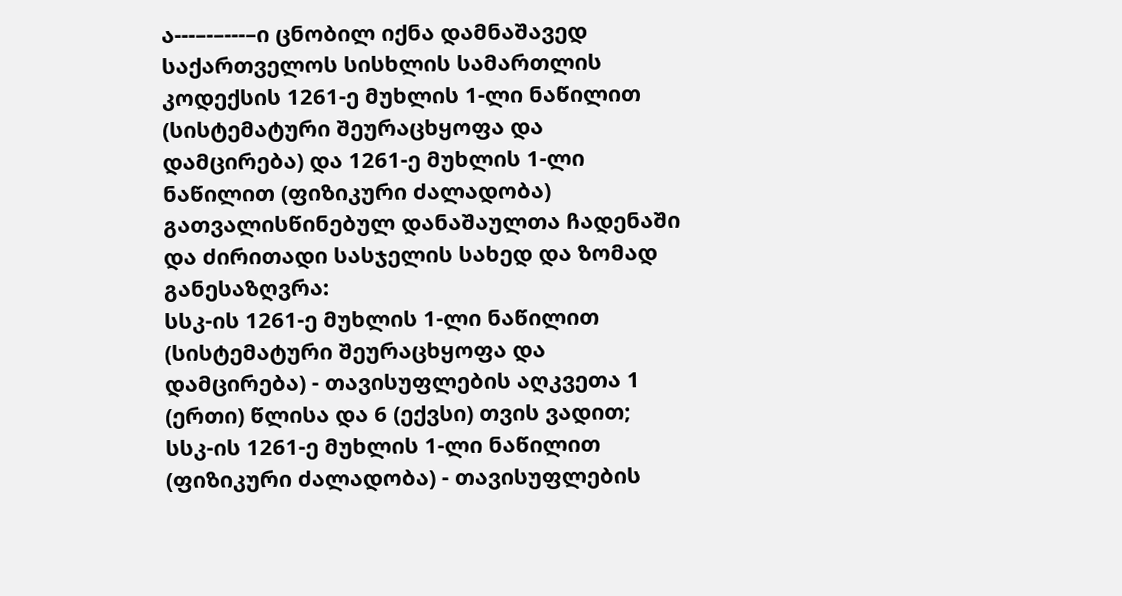ა---–-–---–ი ცნობილ იქნა დამნაშავედ საქართველოს სისხლის სამართლის კოდექსის 1261-ე მუხლის 1-ლი ნაწილით (სისტემატური შეურაცხყოფა და დამცირება) და 1261-ე მუხლის 1-ლი ნაწილით (ფიზიკური ძალადობა) გათვალისწინებულ დანაშაულთა ჩადენაში და ძირითადი სასჯელის სახედ და ზომად განესაზღვრა:
სსკ-ის 1261-ე მუხლის 1-ლი ნაწილით (სისტემატური შეურაცხყოფა და დამცირება) - თავისუფლების აღკვეთა 1 (ერთი) წლისა და 6 (ექვსი) თვის ვადით;
სსკ-ის 1261-ე მუხლის 1-ლი ნაწილით (ფიზიკური ძალადობა) - თავისუფლების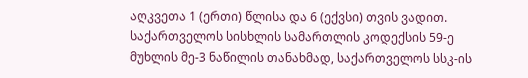აღკვეთა 1 (ერთი) წლისა და 6 (ექვსი) თვის ვადით.
საქართველოს სისხლის სამართლის კოდექსის 59-ე მუხლის მე-3 ნაწილის თანახმად, საქართველოს სსკ-ის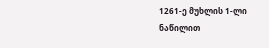1261-ე მუხლის 1-ლი ნაწილით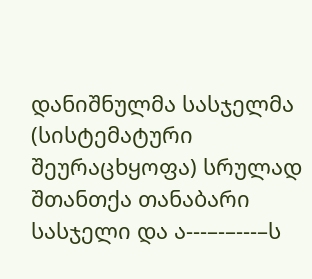დანიშნულმა სასჯელმა (სისტემატური შეურაცხყოფა) სრულად შთანთქა თანაბარი სასჯელი და ა---–-–---–ს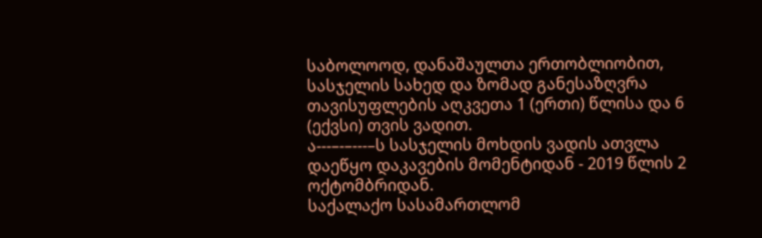საბოლოოდ, დანაშაულთა ერთობლიობით, სასჯელის სახედ და ზომად განესაზღვრა თავისუფლების აღკვეთა 1 (ერთი) წლისა და 6 (ექვსი) თვის ვადით.
ა---–-–---–ს სასჯელის მოხდის ვადის ათვლა დაეწყო დაკავების მომენტიდან - 2019 წლის 2 ოქტომბრიდან.
საქალაქო სასამართლომ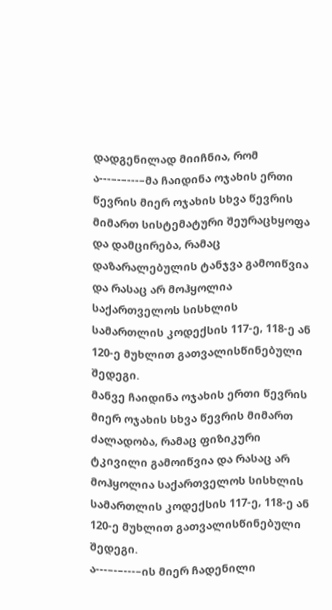დადგენილად მიიჩნია, რომ ა---–-–---–მა ჩაიდინა ოჯახის ერთი წევრის მიერ ოჯახის სხვა წევრის მიმართ სისტემატური შეურაცხყოფა და დამცირება, რამაც დაზარალებულის ტანჯვა გამოიწვია და რასაც არ მოჰყოლია საქართველოს სისხლის სამართლის კოდექსის 117-ე, 118-ე ან 120-ე მუხლით გათვალისწინებული შედეგი.
მანვე ჩაიდინა ოჯახის ერთი წევრის მიერ ოჯახის სხვა წევრის მიმართ ძალადობა, რამაც ფიზიკური ტკივილი გამოიწვია და რასაც არ მოჰყოლია საქართველოს სისხლის სამართლის კოდექსის 117-ე, 118-ე ან 120-ე მუხლით გათვალისწინებული შედეგი.
ა---–-–---–ის მიერ ჩადენილი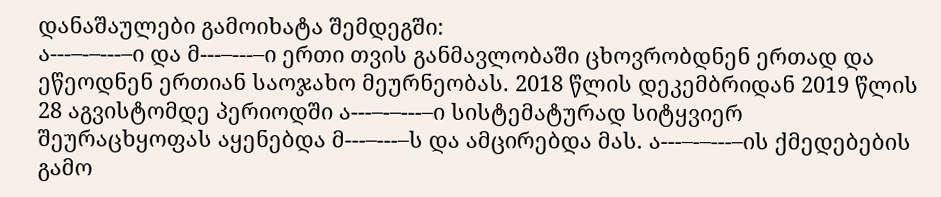დანაშაულები გამოიხატა შემდეგში:
ა---–-–---–ი და მ---–---–ი ერთი თვის განმავლობაში ცხოვრობდნენ ერთად და ეწეოდნენ ერთიან საოჯახო მეურნეობას. 2018 წლის დეკემბრიდან 2019 წლის 28 აგვისტომდე პერიოდში ა---–-–---–ი სისტემატურად სიტყვიერ შეურაცხყოფას აყენებდა მ---–---–ს და ამცირებდა მას. ა---–-–---–ის ქმედებების გამო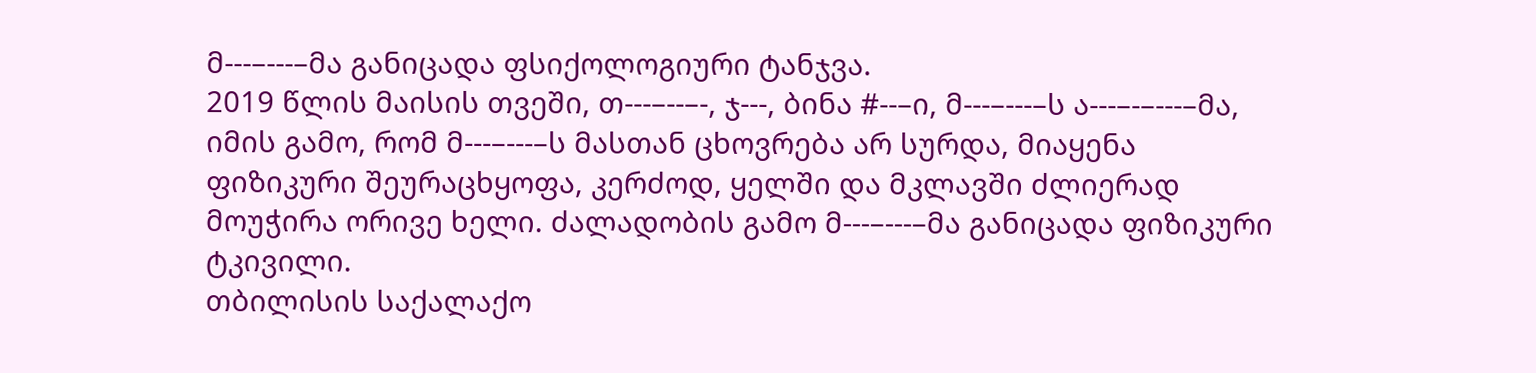მ---–---–მა განიცადა ფსიქოლოგიური ტანჯვა.
2019 წლის მაისის თვეში, თ---–--–-, ჯ---, ბინა #--–ი, მ---–---–ს ა---–-–---–მა, იმის გამო, რომ მ---–---–ს მასთან ცხოვრება არ სურდა, მიაყენა ფიზიკური შეურაცხყოფა, კერძოდ, ყელში და მკლავში ძლიერად მოუჭირა ორივე ხელი. ძალადობის გამო მ---–---–მა განიცადა ფიზიკური ტკივილი.
თბილისის საქალაქო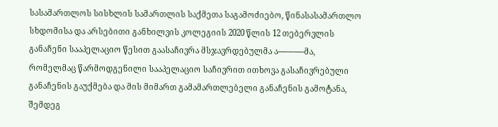სასამართლოს სისხლის სამართლის საქმეთა საგამოძიებო, წინასასამართლო სხდომისა და არსებითი განხილვის კოლეგიის 2020 წლის 12 თებერვლის განაჩენი სააპელაციო წესით გაასაჩივრა მსჯავრდებულმა ა---–-–---–მა, რომელმაც წარმოდგენილი სააპელაციო საჩივრით ითხოვა გასაჩივრებული განაჩენის გაუქმება და მის მიმართ გამამართლებელი განაჩენის გამოტანა, შემდეგ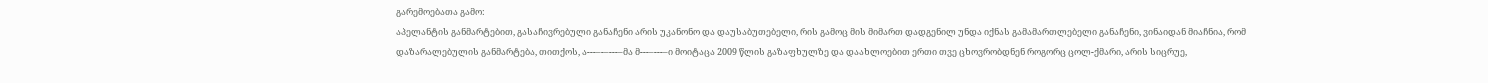გარემოებათა გამო:
აპელანტის განმარტებით, გასაჩივრებული განაჩენი არის უკანონო და დაუსაბუთებელი, რის გამოც მის მიმართ დადგენილ უნდა იქნას გამამართლებელი განაჩენი, ვინაიდან მიაჩნია, რომ დაზარალებულის განმარტება, თითქოს, ა---–-–---–მა მ---–---–ი მოიტაცა 2009 წლის გაზაფხულზე და დაახლოებით ერთი თვე ცხოვრობდნენ როგორც ცოლ-ქმარი, არის სიცრუე,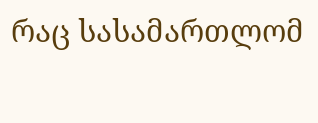რაც სასამართლომ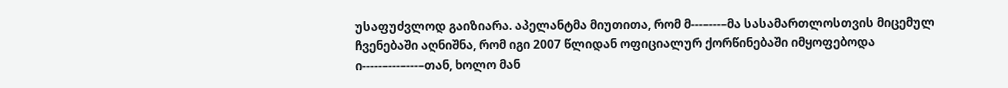უსაფუძვლოდ გაიზიარა. აპელანტმა მიუთითა, რომ მ---–---–მა სასამართლოსთვის მიცემულ ჩვენებაში აღნიშნა, რომ იგი 2007 წლიდან ოფიციალურ ქორწინებაში იმყოფებოდა ი-----–---–---–თან, ხოლო მან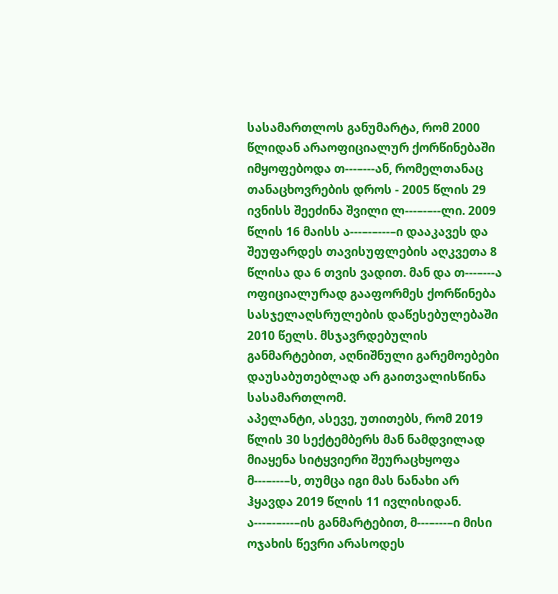სასამართლოს განუმარტა, რომ 2000 წლიდან არაოფიციალურ ქორწინებაში იმყოფებოდა თ---–---ან, რომელთანაც თანაცხოვრების დროს - 2005 წლის 29 ივნისს შეეძინა შვილი ლ---–-–--ლი. 2009 წლის 16 მაისს ა---–-–---–ი დააკავეს და შეუფარდეს თავისუფლების აღკვეთა 8 წლისა და 6 თვის ვადით. მან და თ---–---ა ოფიციალურად გააფორმეს ქორწინება სასჯელაღსრულების დაწესებულებაში 2010 წელს. მსჯავრდებულის განმარტებით, აღნიშნული გარემოებები დაუსაბუთებლად არ გაითვალისწინა სასამართლომ.
აპელანტი, ასევე, უთითებს, რომ 2019 წლის 30 სექტემბერს მან ნამდვილად მიაყენა სიტყვიერი შეურაცხყოფა მ---–---–ს, თუმცა იგი მას ნანახი არ ჰყავდა 2019 წლის 11 ივლისიდან. ა---–-–---–ის განმარტებით, მ---–---–ი მისი ოჯახის წევრი არასოდეს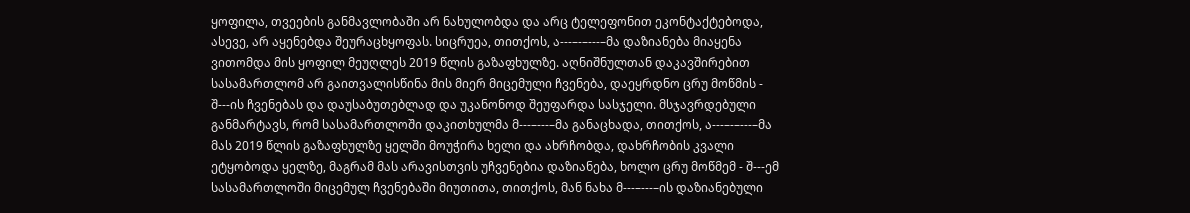ყოფილა, თვეების განმავლობაში არ ნახულობდა და არც ტელეფონით ეკონტაქტებოდა, ასევე, არ აყენებდა შეურაცხყოფას. სიცრუეა, თითქოს, ა---–-–---–მა დაზიანება მიაყენა ვითომდა მის ყოფილ მეუღლეს 2019 წლის გაზაფხულზე. აღნიშნულთან დაკავშირებით სასამართლომ არ გაითვალისწინა მის მიერ მიცემული ჩვენება, დაეყრდნო ცრუ მოწმის - შ---ის ჩვენებას და დაუსაბუთებლად და უკანონოდ შეუფარდა სასჯელი. მსჯავრდებული განმარტავს, რომ სასამართლოში დაკითხულმა მ---–---–მა განაცხადა, თითქოს, ა---–-–---–მა მას 2019 წლის გაზაფხულზე ყელში მოუჭირა ხელი და ახრჩობდა, დახრჩობის კვალი ეტყობოდა ყელზე, მაგრამ მას არავისთვის უჩვენებია დაზიანება, ხოლო ცრუ მოწმემ - შ---ემ სასამართლოში მიცემულ ჩვენებაში მიუთითა, თითქოს, მან ნახა მ---–---–ის დაზიანებული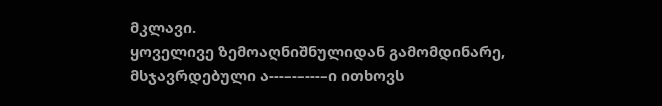მკლავი.
ყოველივე ზემოაღნიშნულიდან გამომდინარე, მსჯავრდებული ა---–-–---–ი ითხოვს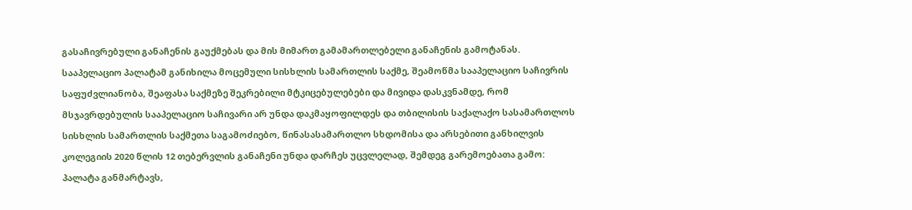გასაჩივრებული განაჩენის გაუქმებას და მის მიმართ გამამართლებელი განაჩენის გამოტანას.
სააპელაციო პალატამ განიხილა მოცემული სისხლის სამართლის საქმე, შეამოწმა სააპელაციო საჩივრის საფუძვლიანობა, შეაფასა საქმეზე შეკრებილი მტკიცებულებები და მივიდა დასკვნამდე, რომ მსჯავრდებულის სააპელაციო საჩივარი არ უნდა დაკმაყოფილდეს და თბილისის საქალაქო სასამართლოს სისხლის სამართლის საქმეთა საგამოძიებო, წინასასამართლო სხდომისა და არსებითი განხილვის კოლეგიის 2020 წლის 12 თებერვლის განაჩენი უნდა დარჩეს უცვლელად, შემდეგ გარემოებათა გამო:
პალატა განმარტავს,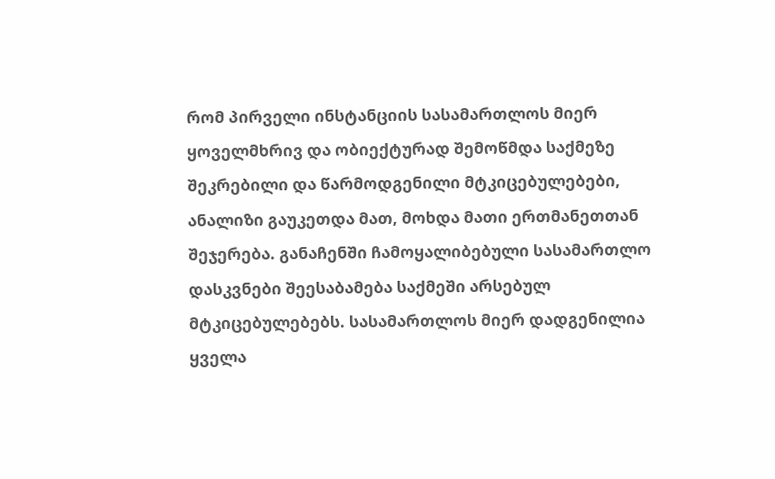რომ პირველი ინსტანციის სასამართლოს მიერ ყოველმხრივ და ობიექტურად შემოწმდა საქმეზე შეკრებილი და წარმოდგენილი მტკიცებულებები, ანალიზი გაუკეთდა მათ, მოხდა მათი ერთმანეთთან შეჯერება. განაჩენში ჩამოყალიბებული სასამართლო დასკვნები შეესაბამება საქმეში არსებულ მტკიცებულებებს. სასამართლოს მიერ დადგენილია ყველა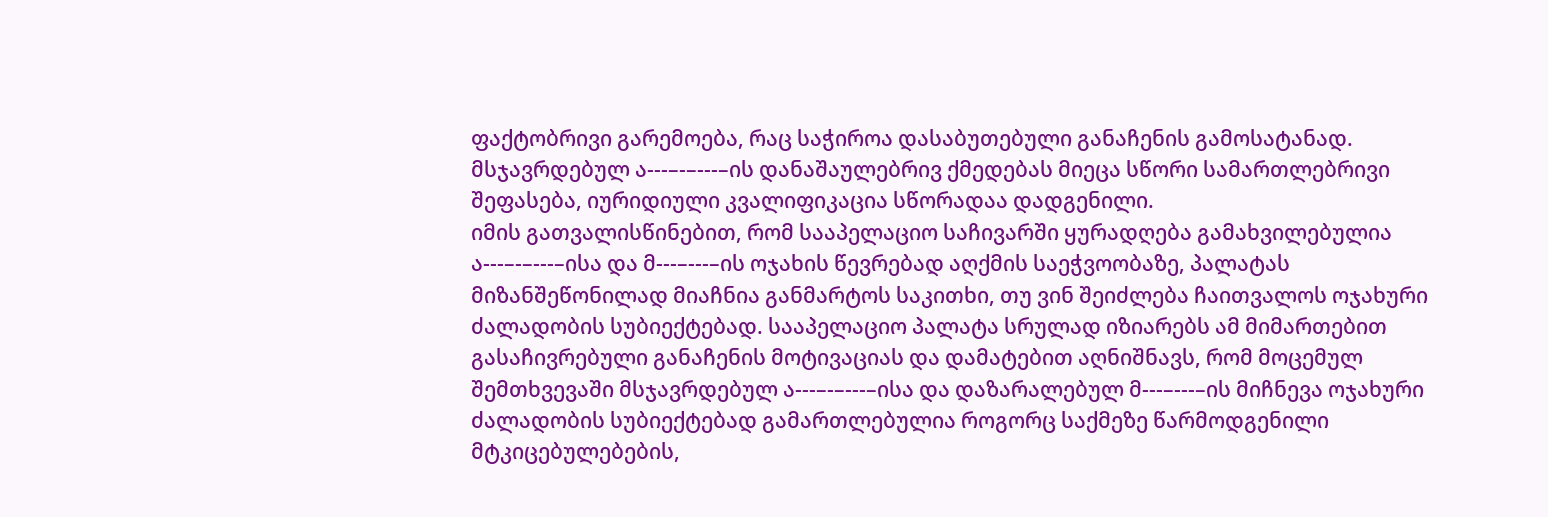ფაქტობრივი გარემოება, რაც საჭიროა დასაბუთებული განაჩენის გამოსატანად. მსჯავრდებულ ა---–-–---–ის დანაშაულებრივ ქმედებას მიეცა სწორი სამართლებრივი შეფასება, იურიდიული კვალიფიკაცია სწორადაა დადგენილი.
იმის გათვალისწინებით, რომ სააპელაციო საჩივარში ყურადღება გამახვილებულია ა---–-–---–ისა და მ---–---–ის ოჯახის წევრებად აღქმის საეჭვოობაზე, პალატას მიზანშეწონილად მიაჩნია განმარტოს საკითხი, თუ ვინ შეიძლება ჩაითვალოს ოჯახური ძალადობის სუბიექტებად. სააპელაციო პალატა სრულად იზიარებს ამ მიმართებით გასაჩივრებული განაჩენის მოტივაციას და დამატებით აღნიშნავს, რომ მოცემულ შემთხვევაში მსჯავრდებულ ა---–-–---–ისა და დაზარალებულ მ---–---–ის მიჩნევა ოჯახური ძალადობის სუბიექტებად გამართლებულია როგორც საქმეზე წარმოდგენილი მტკიცებულებების,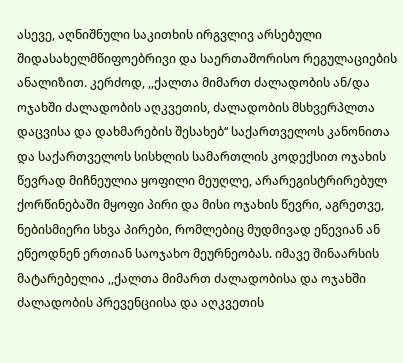ასევე, აღნიშნული საკითხის ირგვლივ არსებული შიდასახელმწიფოებრივი და საერთაშორისო რეგულაციების ანალიზით. კერძოდ, ,,ქალთა მიმართ ძალადობის ან/და ოჯახში ძალადობის აღკვეთის, ძალადობის მსხვერპლთა დაცვისა და დახმარების შესახებ‘‘ საქართველოს კანონითა და საქართველოს სისხლის სამართლის კოდექსით ოჯახის წევრად მიჩნეულია ყოფილი მეუღლე, არარეგისტრირებულ ქორწინებაში მყოფი პირი და მისი ოჯახის წევრი, აგრეთვე, ნებისმიერი სხვა პირები, რომლებიც მუდმივად ეწევიან ან ეწეოდნენ ერთიან საოჯახო მეურნეობას. იმავე შინაარსის მატარებელია ,,ქალთა მიმართ ძალადობისა და ოჯახში ძალადობის პრევენციისა და აღკვეთის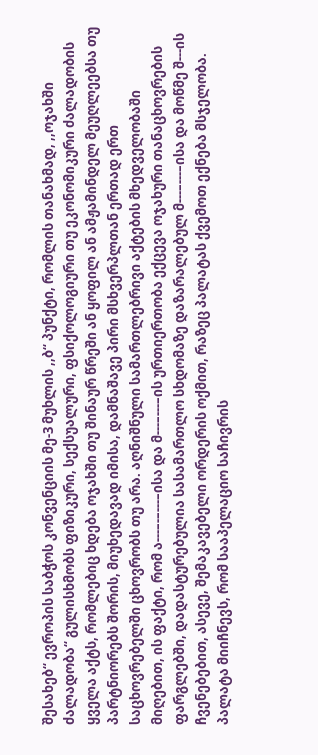შესახებ‘‘ ევროპის საბჭოს კონვენციის მე-3 მუხლის ,,ბ‘‘ პუნქტი, რომლის თანახმად, ,,ოჯახში ძალადობა‘‘ გულისხმობს ფიზიკური, სექსუალური, ფსიქოლოგიური თუ ეკონომიკური ძალადობის ყველა აქტს, რომლებიც ხდება ოჯახში თუ შინაურ წრეში ან ყოფილ ან ამჟამინდელ მეუღლეებსა თუ პარტნიორებს შორის, მიუხედავად იმისა, დამნაშავე პირი მსხვერპლთან ერთად ერთ საცხოვრებელში ცხოვრობს თუ არა. აღნიშნული სამართლებრივი აქტების მხედველობაში მიღებით, ის ფაქტი, რომ ა---–-–---–ისა და მ---–---–ის ურთიერთობა ექცევა ოჯახური თანაცხოვრების ფარგლებში, დადასტურებულია სასამართლო სხდომაზე დაზარალებულ მ---–---–ისა და მოწმე შ---ის ჩვენებებით, ასევე, შემაკავებელი ორდერის ოქმით, რაზეც პალატას ქვემოთ ექნება მსჯელობა.
პალატა მიიჩნევს, რომ სააპელაციო საჩივრის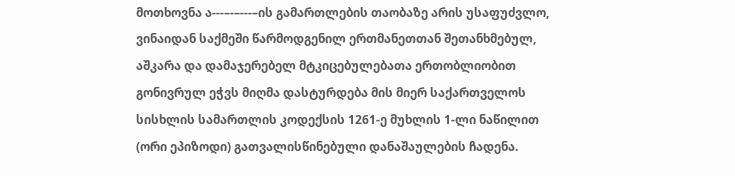მოთხოვნა ა---–-–---–ის გამართლების თაობაზე არის უსაფუძვლო, ვინაიდან საქმეში წარმოდგენილ ერთმანეთთან შეთანხმებულ, აშკარა და დამაჯერებელ მტკიცებულებათა ერთობლიობით გონივრულ ეჭვს მიღმა დასტურდება მის მიერ საქართველოს სისხლის სამართლის კოდექსის 1261-ე მუხლის 1-ლი ნაწილით (ორი ეპიზოდი) გათვალისწინებული დანაშაულების ჩადენა.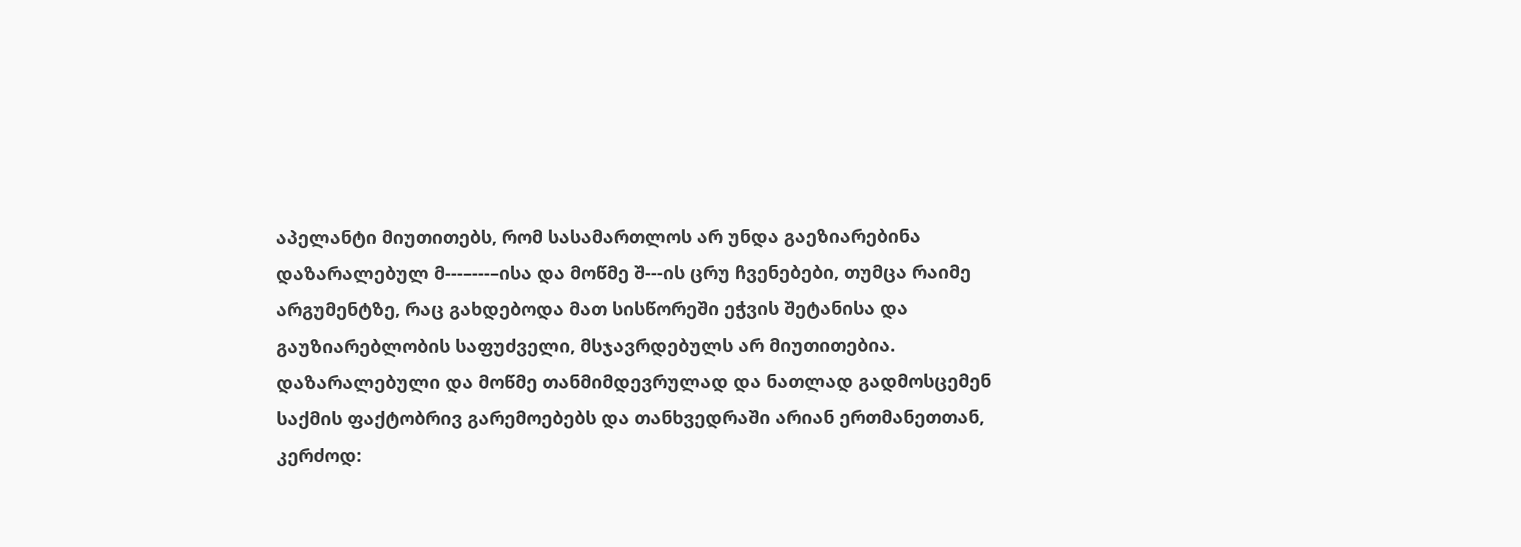აპელანტი მიუთითებს, რომ სასამართლოს არ უნდა გაეზიარებინა დაზარალებულ მ---–---–ისა და მოწმე შ---ის ცრუ ჩვენებები, თუმცა რაიმე არგუმენტზე, რაც გახდებოდა მათ სისწორეში ეჭვის შეტანისა და გაუზიარებლობის საფუძველი, მსჯავრდებულს არ მიუთითებია. დაზარალებული და მოწმე თანმიმდევრულად და ნათლად გადმოსცემენ საქმის ფაქტობრივ გარემოებებს და თანხვედრაში არიან ერთმანეთთან, კერძოდ: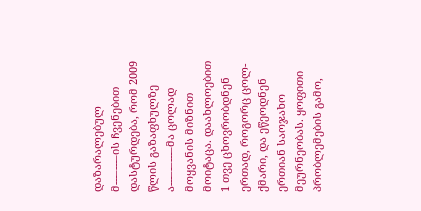დაზარალებულ მ---–---–ის ჩვენებით დასტურდება, რომ 2009 წლის გაზაფხულზე ა---–-–---–მა ცოლად მოყვანის მიზნით მოიტაცა. დაახლოებით 1 თვე ცხოვრობდნენ ერთად, როგორც ცოლ-ქმარი, და ეწეოდნენ ერთიან საოჯახო მეურნეობას. ყოფითი პრობლემების გამო,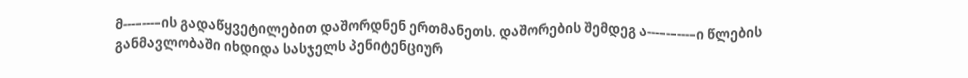მ---–---–ის გადაწყვეტილებით დაშორდნენ ერთმანეთს. დაშორების შემდეგ ა---–-–---–ი წლების განმავლობაში იხდიდა სასჯელს პენიტენციურ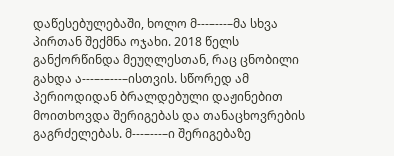დაწესებულებაში, ხოლო მ---–---–მა სხვა პირთან შექმნა ოჯახი. 2018 წელს განქორწინდა მეუღლესთან, რაც ცნობილი გახდა ა---–-–---–ისთვის. სწორედ ამ პერიოდიდან ბრალდებული დაჟინებით მოითხოვდა შერიგებას და თანაცხოვრების გაგრძელებას. მ---–---–ი შერიგებაზე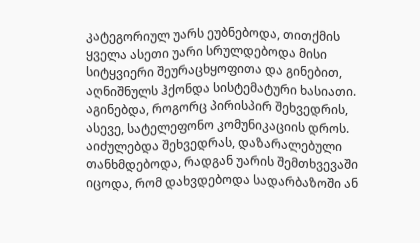კატეგორიულ უარს ეუბნებოდა, თითქმის ყველა ასეთი უარი სრულდებოდა მისი სიტყვიერი შეურაცხყოფითა და გინებით, აღნიშნულს ჰქონდა სისტემატური ხასიათი. აგინებდა, როგორც პირისპირ შეხვედრის, ასევე, სატელეფონო კომუნიკაციის დროს. აიძულებდა შეხვედრას, დაზარალებული თანხმდებოდა, რადგან უარის შემთხვევაში იცოდა, რომ დახვდებოდა სადარბაზოში ან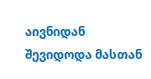აივნიდან შევიდოდა მასთან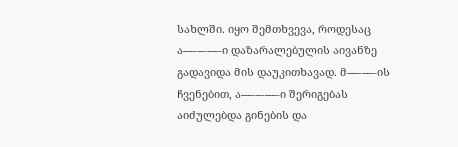სახლში. იყო შემთხვევა, როდესაც ა---–-–---–ი დაზარალებულის აივანზე გადავიდა მის დაუკითხავად. მ---–---–ის ჩვენებით, ა---–-–---–ი შერიგებას აიძულებდა გინების და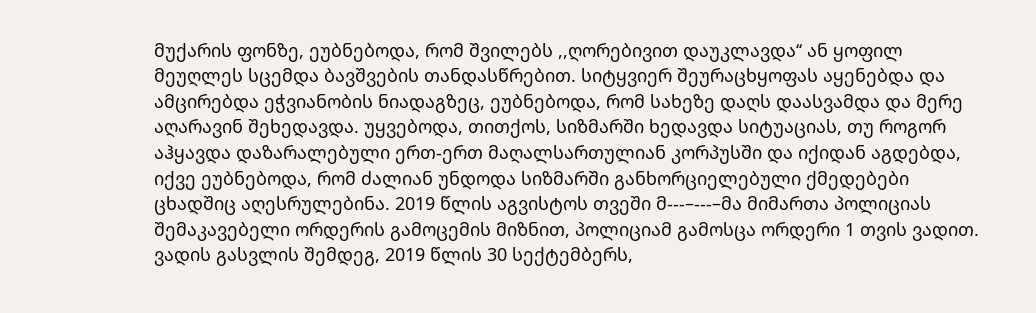მუქარის ფონზე, ეუბნებოდა, რომ შვილებს ,,ღორებივით დაუკლავდა‘‘ ან ყოფილ მეუღლეს სცემდა ბავშვების თანდასწრებით. სიტყვიერ შეურაცხყოფას აყენებდა და ამცირებდა ეჭვიანობის ნიადაგზეც, ეუბნებოდა, რომ სახეზე დაღს დაასვამდა და მერე აღარავინ შეხედავდა. უყვებოდა, თითქოს, სიზმარში ხედავდა სიტუაციას, თუ როგორ აჰყავდა დაზარალებული ერთ-ერთ მაღალსართულიან კორპუსში და იქიდან აგდებდა, იქვე ეუბნებოდა, რომ ძალიან უნდოდა სიზმარში განხორციელებული ქმედებები ცხადშიც აღესრულებინა. 2019 წლის აგვისტოს თვეში მ---–---–მა მიმართა პოლიციას შემაკავებელი ორდერის გამოცემის მიზნით, პოლიციამ გამოსცა ორდერი 1 თვის ვადით. ვადის გასვლის შემდეგ, 2019 წლის 30 სექტემბერს,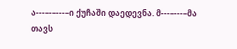ა---–-–---–ი ქუჩაში დაედევნა. მ---–---–მა თავს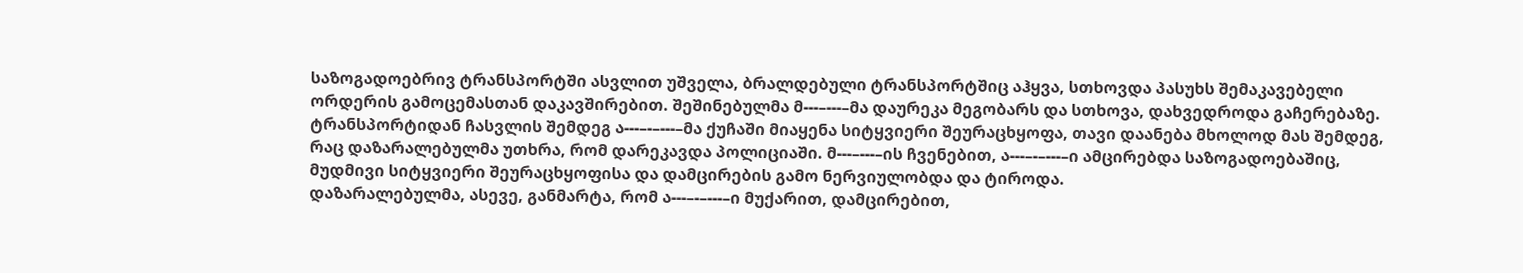საზოგადოებრივ ტრანსპორტში ასვლით უშველა, ბრალდებული ტრანსპორტშიც აჰყვა, სთხოვდა პასუხს შემაკავებელი ორდერის გამოცემასთან დაკავშირებით. შეშინებულმა მ---–---–მა დაურეკა მეგობარს და სთხოვა, დახვედროდა გაჩერებაზე. ტრანსპორტიდან ჩასვლის შემდეგ ა---–-–---–მა ქუჩაში მიაყენა სიტყვიერი შეურაცხყოფა, თავი დაანება მხოლოდ მას შემდეგ, რაც დაზარალებულმა უთხრა, რომ დარეკავდა პოლიციაში. მ---–---–ის ჩვენებით, ა---–-–---–ი ამცირებდა საზოგადოებაშიც, მუდმივი სიტყვიერი შეურაცხყოფისა და დამცირების გამო ნერვიულობდა და ტიროდა.
დაზარალებულმა, ასევე, განმარტა, რომ ა---–-–---–ი მუქარით, დამცირებით,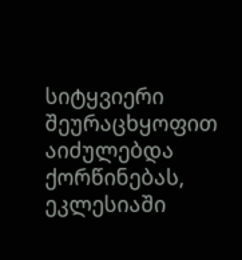სიტყვიერი შეურაცხყოფით აიძულებდა ქორწინებას, ეკლესიაში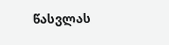წასვლას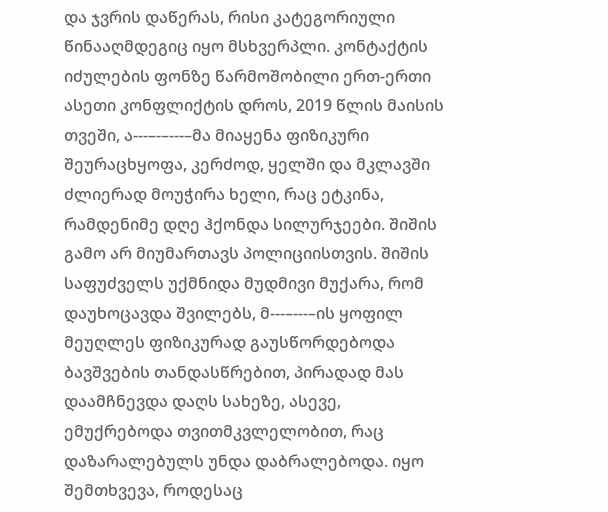და ჯვრის დაწერას, რისი კატეგორიული წინააღმდეგიც იყო მსხვერპლი. კონტაქტის იძულების ფონზე წარმოშობილი ერთ-ერთი ასეთი კონფლიქტის დროს, 2019 წლის მაისის თვეში, ა---–-–---–მა მიაყენა ფიზიკური შეურაცხყოფა, კერძოდ, ყელში და მკლავში ძლიერად მოუჭირა ხელი, რაც ეტკინა, რამდენიმე დღე ჰქონდა სილურჯეები. შიშის გამო არ მიუმართავს პოლიციისთვის. შიშის საფუძველს უქმნიდა მუდმივი მუქარა, რომ დაუხოცავდა შვილებს, მ---–---–ის ყოფილ მეუღლეს ფიზიკურად გაუსწორდებოდა ბავშვების თანდასწრებით, პირადად მას დაამჩნევდა დაღს სახეზე, ასევე, ემუქრებოდა თვითმკვლელობით, რაც დაზარალებულს უნდა დაბრალებოდა. იყო შემთხვევა, როდესაც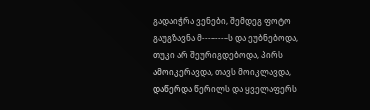გადაიჭრა ვენები, შემდეგ ფოტო გაუგზავნა მ---–---–ს და ეუბნებოდა, თუკი არ შეურიგდებოდა, პირს ამოიკერავდა, თავს მოიკლავდა, დაწერდა წერილს და ყველაფერს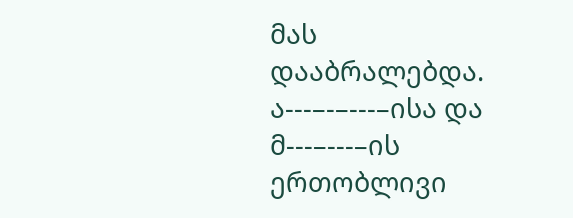მას დააბრალებდა.
ა---–-–---–ისა და მ---–---–ის ერთობლივი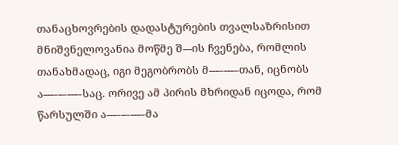თანაცხოვრების დადასტურების თვალსაზრისით მნიშვნელოვანია მოწმე შ---ის ჩვენება, რომლის თანახმადაც, იგი მეგობრობს მ---–---–თან, იცნობს ა---–-–---–საც. ორივე ამ პირის მხრიდან იცოდა, რომ წარსულში ა---–-–---–მა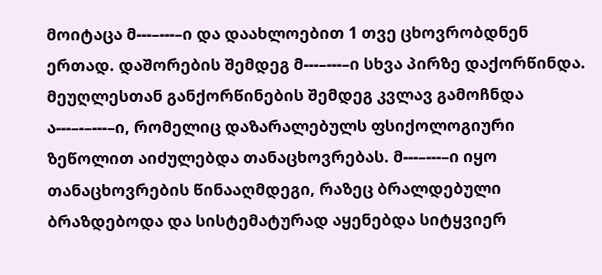მოიტაცა მ---–---–ი და დაახლოებით 1 თვე ცხოვრობდნენ ერთად. დაშორების შემდეგ მ---–---–ი სხვა პირზე დაქორწინდა. მეუღლესთან განქორწინების შემდეგ კვლავ გამოჩნდა ა---–-–---–ი, რომელიც დაზარალებულს ფსიქოლოგიური ზეწოლით აიძულებდა თანაცხოვრებას. მ---–---–ი იყო თანაცხოვრების წინააღმდეგი, რაზეც ბრალდებული ბრაზდებოდა და სისტემატურად აყენებდა სიტყვიერ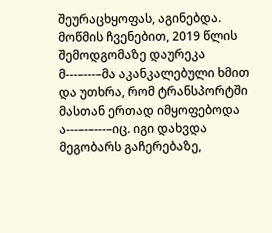შეურაცხყოფას, აგინებდა. მოწმის ჩვენებით, 2019 წლის შემოდგომაზე დაურეკა მ---–---–მა აკანკალებული ხმით და უთხრა, რომ ტრანსპორტში მასთან ერთად იმყოფებოდა ა---–-–---–იც. იგი დახვდა მეგობარს გაჩერებაზე,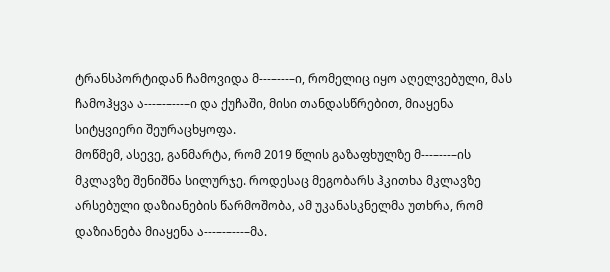ტრანსპორტიდან ჩამოვიდა მ---–---–ი, რომელიც იყო აღელვებული, მას ჩამოჰყვა ა---–-–---–ი და ქუჩაში, მისი თანდასწრებით, მიაყენა სიტყვიერი შეურაცხყოფა.
მოწმემ, ასევე, განმარტა, რომ 2019 წლის გაზაფხულზე მ---–---–ის მკლავზე შენიშნა სილურჯე. როდესაც მეგობარს ჰკითხა მკლავზე არსებული დაზიანების წარმოშობა, ამ უკანასკნელმა უთხრა, რომ დაზიანება მიაყენა ა---–-–---–მა.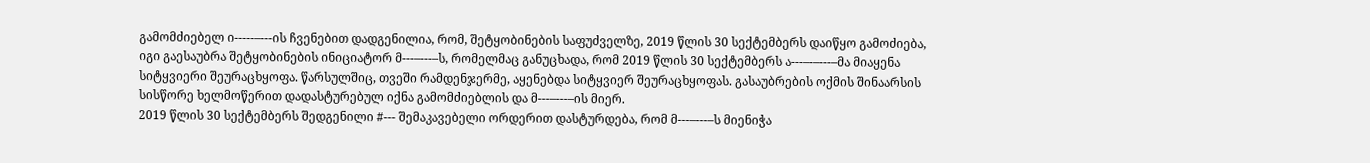გამომძიებელ ი-----–---ის ჩვენებით დადგენილია, რომ, შეტყობინების საფუძველზე, 2019 წლის 30 სექტემბერს დაიწყო გამოძიება, იგი გაესაუბრა შეტყობინების ინიციატორ მ---–---–ს, რომელმაც განუცხადა, რომ 2019 წლის 30 სექტემბერს ა---–-–---–მა მიაყენა სიტყვიერი შეურაცხყოფა. წარსულშიც, თვეში რამდენჯერმე, აყენებდა სიტყვიერ შეურაცხყოფას. გასაუბრების ოქმის შინაარსის სისწორე ხელმოწერით დადასტურებულ იქნა გამომძიებლის და მ---–---–ის მიერ.
2019 წლის 30 სექტემბერს შედგენილი #--- შემაკავებელი ორდერით დასტურდება, რომ მ---–---–ს მიენიჭა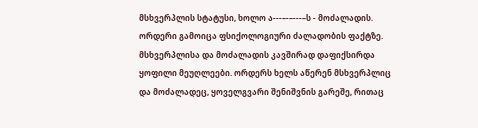მსხვერპლის სტატუსი, ხოლო ა---–-–---–ს - მოძალადის. ორდერი გამოიცა ფსიქოლოგიური ძალადობის ფაქტზე. მსხვერპლისა და მოძალადის კავშირად დაფიქსირდა ყოფილი მეუღლეები. ორდერს ხელს აწერენ მსხვერპლიც და მოძალადეც, ყოველგვარი შენიშვნის გარეშე, რითაც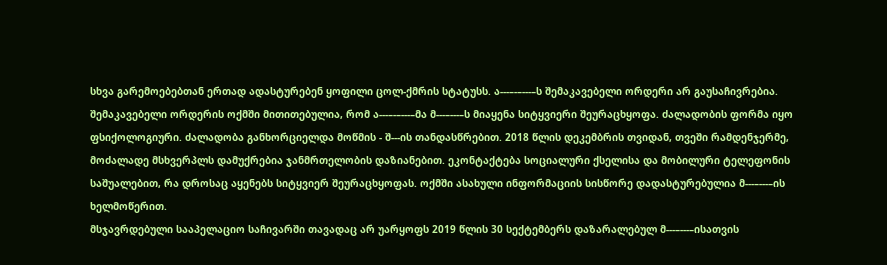სხვა გარემოებებთან ერთად ადასტურებენ ყოფილი ცოლ-ქმრის სტატუსს. ა---–-–---–ს შემაკავებელი ორდერი არ გაუსაჩივრებია. შემაკავებელი ორდერის ოქმში მითითებულია, რომ ა---–-–---–მა მ---–---–ს მიაყენა სიტყვიერი შეურაცხყოფა. ძალადობის ფორმა იყო ფსიქოლოგიური. ძალადობა განხორციელდა მოწმის - შ---ის თანდასწრებით. 2018 წლის დეკემბრის თვიდან, თვეში რამდენჯერმე, მოძალადე მსხვერპლს დამუქრებია ჯანმრთელობის დაზიანებით. ეკონტაქტება სოციალური ქსელისა და მობილური ტელეფონის საშუალებით, რა დროსაც აყენებს სიტყვიერ შეურაცხყოფას. ოქმში ასახული ინფორმაციის სისწორე დადასტურებულია მ---–---–ის ხელმოწერით.
მსჯავრდებული სააპელაციო საჩივარში თავადაც არ უარყოფს 2019 წლის 30 სექტემბერს დაზარალებულ მ---–---–ისათვის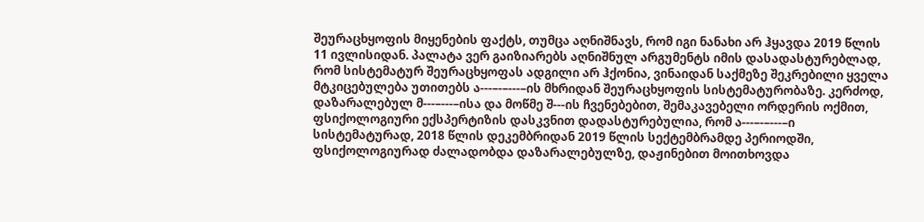შეურაცხყოფის მიყენების ფაქტს, თუმცა აღნიშნავს, რომ იგი ნანახი არ ჰყავდა 2019 წლის 11 ივლისიდან. პალატა ვერ გაიზიარებს აღნიშნულ არგუმენტს იმის დასადასტურებლად, რომ სისტემატურ შეურაცხყოფას ადგილი არ ჰქონია, ვინაიდან საქმეზე შეკრებილი ყველა მტკიცებულება უთითებს ა---–-–---–ის მხრიდან შეურაცხყოფის სისტემატურობაზე. კერძოდ, დაზარალებულ მ---–---–ისა და მოწმე შ---ის ჩვენებებით, შემაკავებელი ორდერის ოქმით, ფსიქოლოგიური ექსპერტიზის დასკვნით დადასტურებულია, რომ ა---–-–---–ი სისტემატურად, 2018 წლის დეკემბრიდან 2019 წლის სექტემბრამდე პერიოდში, ფსიქოლოგიურად ძალადობდა დაზარალებულზე, დაჟინებით მოითხოვდა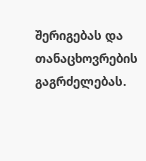შერიგებას და თანაცხოვრების გაგრძელებას.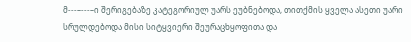მ---–---–ი შერიგებაზე კატეგორიულ უარს ეუბნებოდა, თითქმის ყველა ასეთი უარი სრულდებოდა მისი სიტყვიერი შეურაცხყოფითა და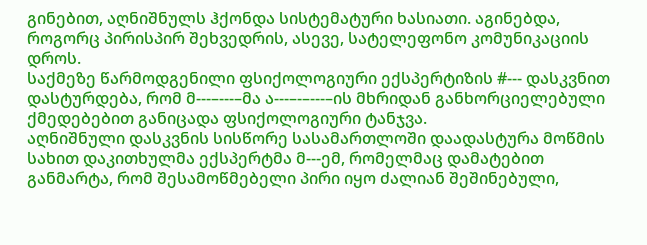გინებით, აღნიშნულს ჰქონდა სისტემატური ხასიათი. აგინებდა, როგორც პირისპირ შეხვედრის, ასევე, სატელეფონო კომუნიკაციის დროს.
საქმეზე წარმოდგენილი ფსიქოლოგიური ექსპერტიზის #--- დასკვნით დასტურდება, რომ მ---–---–მა ა---–-–---–ის მხრიდან განხორციელებული ქმედებებით განიცადა ფსიქოლოგიური ტანჯვა.
აღნიშნული დასკვნის სისწორე სასამართლოში დაადასტურა მოწმის სახით დაკითხულმა ექსპერტმა მ---ემ, რომელმაც დამატებით განმარტა, რომ შესამოწმებელი პირი იყო ძალიან შეშინებული,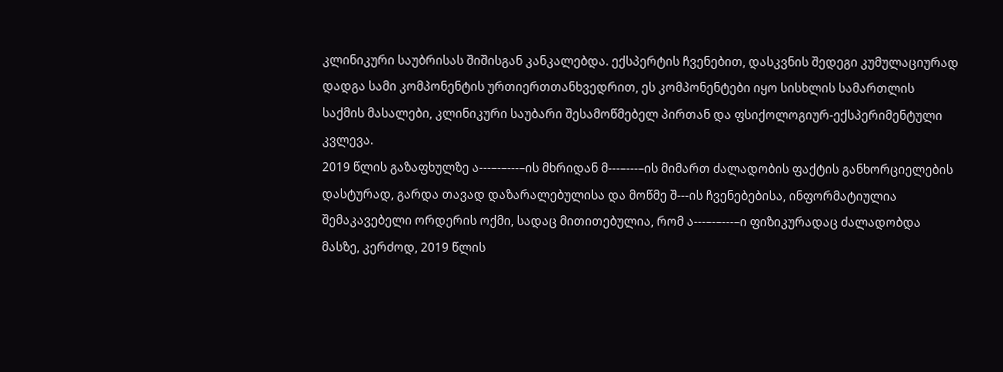კლინიკური საუბრისას შიშისგან კანკალებდა. ექსპერტის ჩვენებით, დასკვნის შედეგი კუმულაციურად დადგა სამი კომპონენტის ურთიერთთანხვედრით, ეს კომპონენტები იყო სისხლის სამართლის საქმის მასალები, კლინიკური საუბარი შესამოწმებელ პირთან და ფსიქოლოგიურ-ექსპერიმენტული კვლევა.
2019 წლის გაზაფხულზე ა---–-–---–ის მხრიდან მ---–---–ის მიმართ ძალადობის ფაქტის განხორციელების დასტურად, გარდა თავად დაზარალებულისა და მოწმე შ---ის ჩვენებებისა, ინფორმატიულია შემაკავებელი ორდერის ოქმი, სადაც მითითებულია, რომ ა---–-–---–ი ფიზიკურადაც ძალადობდა მასზე, კერძოდ, 2019 წლის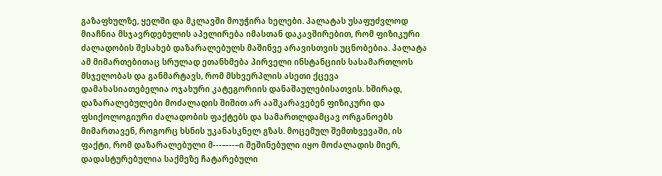გაზაფხულზე, ყელში და მკლავში მოუჭირა ხელები. პალატას უსაფუძვლოდ მიაჩნია მსჯავრდებულის აპელირება იმასთან დაკავშირებით, რომ ფიზიკური ძალადობის შესახებ დაზარალებულს მაშინვე არავისთვის უცნობებია. პალატა ამ მიმართებითაც სრულად ეთანხმება პირველი ინსტანციის სასამართლოს მსჯელობას და განმარტავს, რომ მსხვერპლის ასეთი ქცევა დამახასიათებელია ოჯახური კატეგორიის დანაშაულებისათვის. ხშირად, დაზარალებულები მოძალადის შიშით არ ააშკარავებენ ფიზიკური და ფსიქოლოგიური ძალადობის ფაქტებს და სამართლდამცავ ორგანოებს მიმართავენ, როგორც ხსნის უკანასკნელ გზას. მოცემულ შემთხვევაში, ის ფაქტი, რომ დაზარალებული მ---–---–ი შეშინებული იყო მოძალადის მიერ, დადასტურებულია საქმეზე ჩატარებული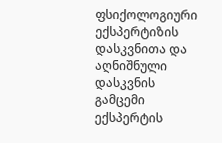ფსიქოლოგიური ექსპერტიზის დასკვნითა და აღნიშნული დასკვნის გამცემი ექსპერტის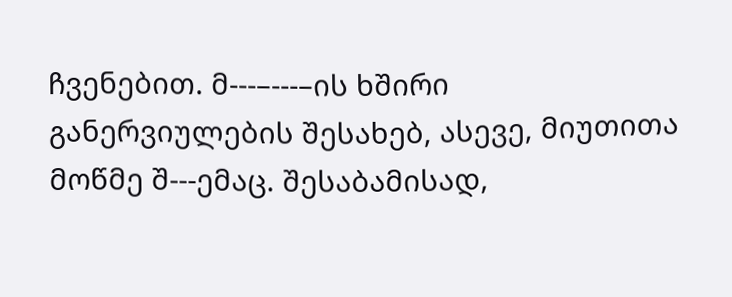ჩვენებით. მ---–---–ის ხშირი განერვიულების შესახებ, ასევე, მიუთითა მოწმე შ---ემაც. შესაბამისად,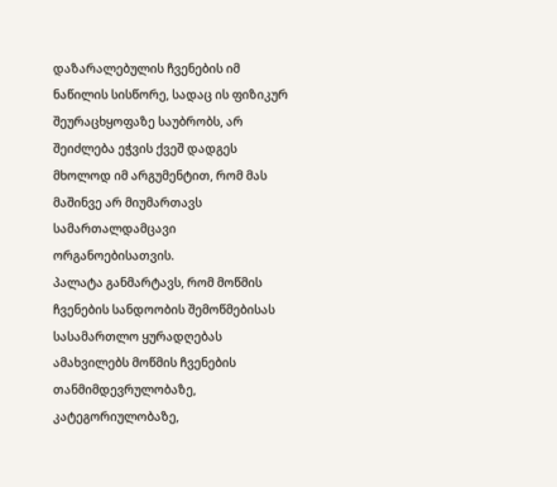დაზარალებულის ჩვენების იმ ნაწილის სისწორე, სადაც ის ფიზიკურ შეურაცხყოფაზე საუბრობს, არ შეიძლება ეჭვის ქვეშ დადგეს მხოლოდ იმ არგუმენტით, რომ მას მაშინვე არ მიუმართავს სამართალდამცავი ორგანოებისათვის.
პალატა განმარტავს, რომ მოწმის ჩვენების სანდოობის შემოწმებისას სასამართლო ყურადღებას ამახვილებს მოწმის ჩვენების თანმიმდევრულობაზე, კატეგორიულობაზე,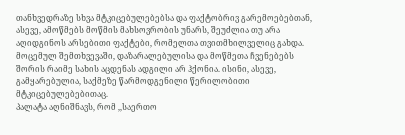თანხვედრაზე სხვა მტკიცებულებებსა და ფაქტობრივ გარემოებებთან, ასევე, ამოწმებს მოწმის მახსოვრობის უნარს, შეუძლია თუ არა აღიდგინოს არსებითი ფაქტები, რომელთა თვითმხილველიც გახდა. მოცემულ შემთხვევაში, დაზარალებულისა და მოწმეთა ჩვენებებს შორის რაიმე სახის აცდენას ადგილი არ ჰქონია. ისინი, ასევე, გამყარებულია, საქმეზე წარმოდგენილი წერილობითი მტკიცებულებებითაც.
პალატა აღნიშნავს, რომ ,,საერთო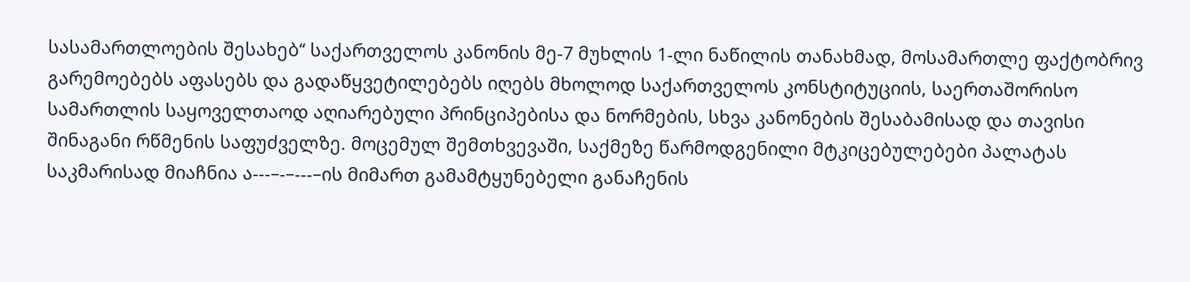სასამართლოების შესახებ‘‘ საქართველოს კანონის მე-7 მუხლის 1-ლი ნაწილის თანახმად, მოსამართლე ფაქტობრივ გარემოებებს აფასებს და გადაწყვეტილებებს იღებს მხოლოდ საქართველოს კონსტიტუციის, საერთაშორისო სამართლის საყოველთაოდ აღიარებული პრინციპებისა და ნორმების, სხვა კანონების შესაბამისად და თავისი შინაგანი რწმენის საფუძველზე. მოცემულ შემთხვევაში, საქმეზე წარმოდგენილი მტკიცებულებები პალატას საკმარისად მიაჩნია ა---–-–---–ის მიმართ გამამტყუნებელი განაჩენის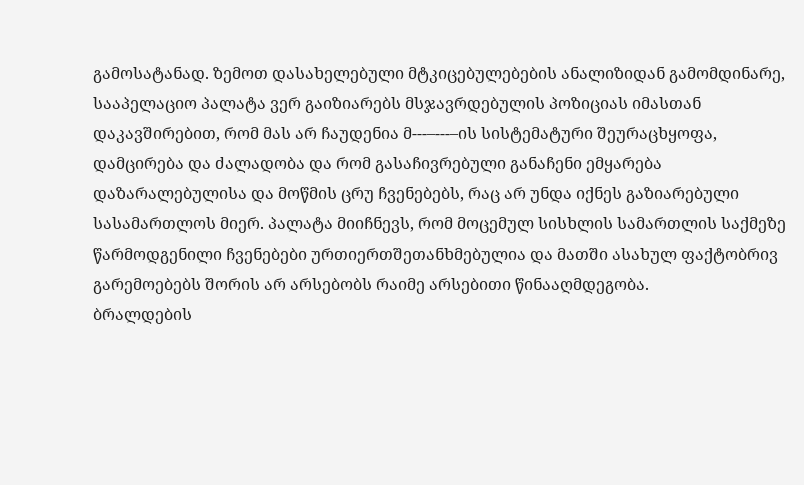გამოსატანად. ზემოთ დასახელებული მტკიცებულებების ანალიზიდან გამომდინარე, სააპელაციო პალატა ვერ გაიზიარებს მსჯავრდებულის პოზიციას იმასთან დაკავშირებით, რომ მას არ ჩაუდენია მ---–---–ის სისტემატური შეურაცხყოფა, დამცირება და ძალადობა და რომ გასაჩივრებული განაჩენი ემყარება დაზარალებულისა და მოწმის ცრუ ჩვენებებს, რაც არ უნდა იქნეს გაზიარებული სასამართლოს მიერ. პალატა მიიჩნევს, რომ მოცემულ სისხლის სამართლის საქმეზე წარმოდგენილი ჩვენებები ურთიერთშეთანხმებულია და მათში ასახულ ფაქტობრივ გარემოებებს შორის არ არსებობს რაიმე არსებითი წინააღმდეგობა.
ბრალდების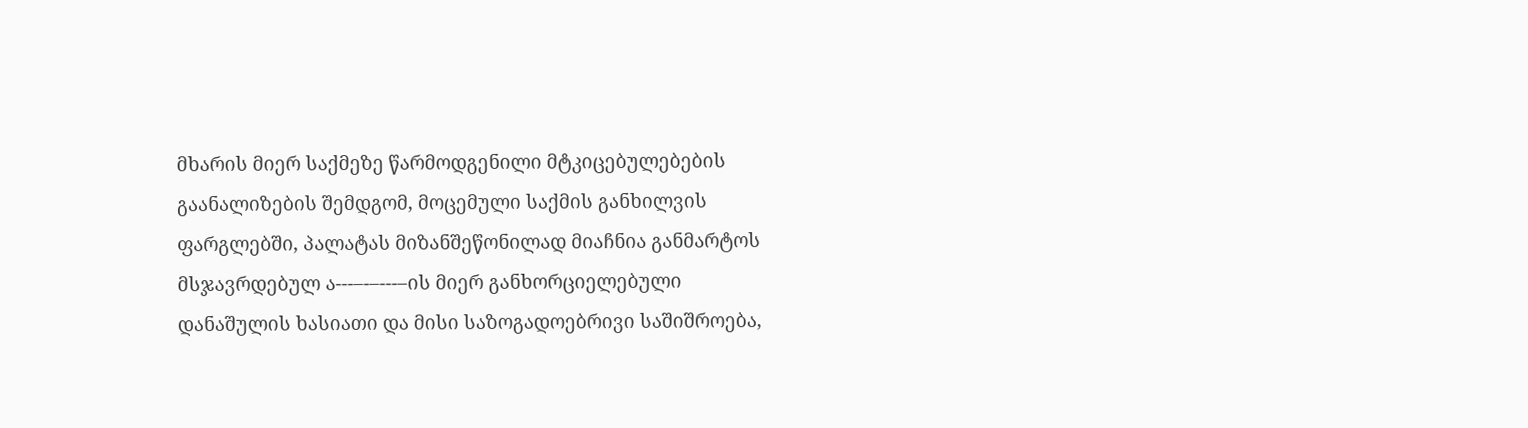მხარის მიერ საქმეზე წარმოდგენილი მტკიცებულებების გაანალიზების შემდგომ, მოცემული საქმის განხილვის ფარგლებში, პალატას მიზანშეწონილად მიაჩნია განმარტოს მსჯავრდებულ ა---–-–---–ის მიერ განხორციელებული დანაშულის ხასიათი და მისი საზოგადოებრივი საშიშროება,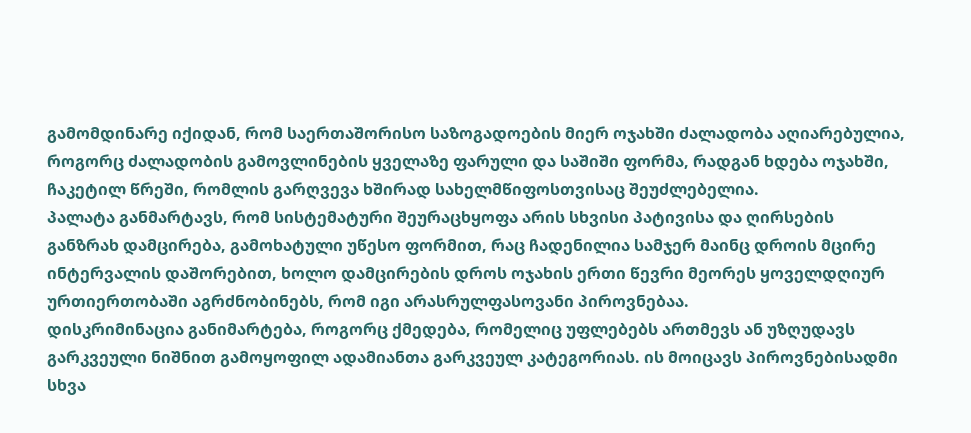გამომდინარე იქიდან, რომ საერთაშორისო საზოგადოების მიერ ოჯახში ძალადობა აღიარებულია, როგორც ძალადობის გამოვლინების ყველაზე ფარული და საშიში ფორმა, რადგან ხდება ოჯახში, ჩაკეტილ წრეში, რომლის გარღვევა ხშირად სახელმწიფოსთვისაც შეუძლებელია.
პალატა განმარტავს, რომ სისტემატური შეურაცხყოფა არის სხვისი პატივისა და ღირსების განზრახ დამცირება, გამოხატული უწესო ფორმით, რაც ჩადენილია სამჯერ მაინც დროის მცირე ინტერვალის დაშორებით, ხოლო დამცირების დროს ოჯახის ერთი წევრი მეორეს ყოველდღიურ ურთიერთობაში აგრძნობინებს, რომ იგი არასრულფასოვანი პიროვნებაა.
დისკრიმინაცია განიმარტება, როგორც ქმედება, რომელიც უფლებებს ართმევს ან უზღუდავს გარკვეული ნიშნით გამოყოფილ ადამიანთა გარკვეულ კატეგორიას. ის მოიცავს პიროვნებისადმი სხვა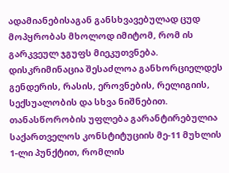ადამიანებისაგან განსხვავებულად ცუდ მოპყრობას მხოლოდ იმიტომ, რომ ის გარკვეულ ჯგუფს მიეკუთვნება. დისკრიმინაცია შესაძლოა განხორციელდეს გენდერის, რასის, ეროვნების, რელიგიის, სექსუალობის და სხვა ნიშნებით.
თანასწორობის უფლება გარანტირებულია საქართველოს კონსტიტუციის მე-11 მუხლის 1-ლი პუნქტით, რომლის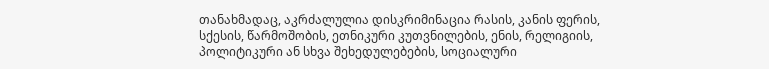თანახმადაც, აკრძალულია დისკრიმინაცია რასის, კანის ფერის, სქესის, წარმოშობის, ეთნიკური კუთვნილების, ენის, რელიგიის, პოლიტიკური ან სხვა შეხედულებების, სოციალური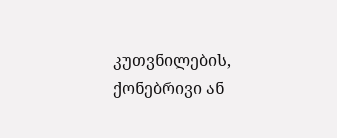კუთვნილების, ქონებრივი ან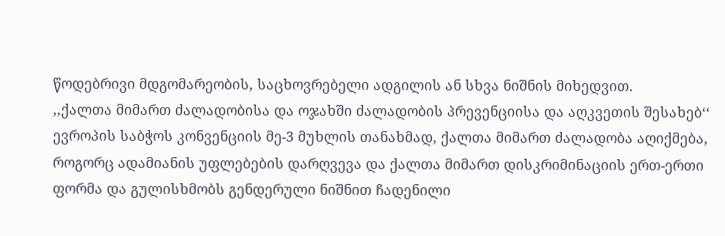წოდებრივი მდგომარეობის, საცხოვრებელი ადგილის ან სხვა ნიშნის მიხედვით.
,,ქალთა მიმართ ძალადობისა და ოჯახში ძალადობის პრევენციისა და აღკვეთის შესახებ‘‘ ევროპის საბჭოს კონვენციის მე-3 მუხლის თანახმად, ქალთა მიმართ ძალადობა აღიქმება, როგორც ადამიანის უფლებების დარღვევა და ქალთა მიმართ დისკრიმინაციის ერთ-ერთი ფორმა და გულისხმობს გენდერული ნიშნით ჩადენილი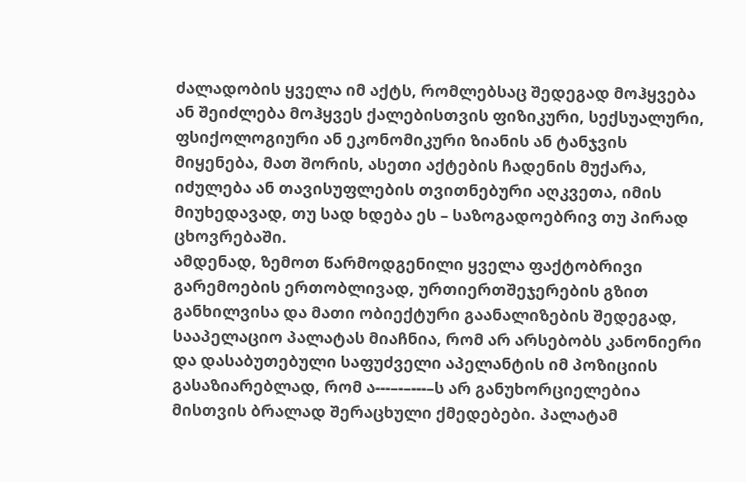ძალადობის ყველა იმ აქტს, რომლებსაც შედეგად მოჰყვება ან შეიძლება მოჰყვეს ქალებისთვის ფიზიკური, სექსუალური, ფსიქოლოგიური ან ეკონომიკური ზიანის ან ტანჯვის მიყენება, მათ შორის, ასეთი აქტების ჩადენის მუქარა, იძულება ან თავისუფლების თვითნებური აღკვეთა, იმის მიუხედავად, თუ სად ხდება ეს – საზოგადოებრივ თუ პირად ცხოვრებაში.
ამდენად, ზემოთ წარმოდგენილი ყველა ფაქტობრივი გარემოების ერთობლივად, ურთიერთშეჯერების გზით განხილვისა და მათი ობიექტური გაანალიზების შედეგად, სააპელაციო პალატას მიაჩნია, რომ არ არსებობს კანონიერი და დასაბუთებული საფუძველი აპელანტის იმ პოზიციის გასაზიარებლად, რომ ა---–-–---–ს არ განუხორციელებია მისთვის ბრალად შერაცხული ქმედებები. პალატამ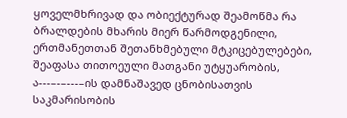ყოველმხრივად და ობიექტურად შეამოწმა რა ბრალდების მხარის მიერ წარმოდგენილი, ერთმანეთთან შეთანხმებული მტკიცებულებები, შეაფასა თითოეული მათგანი უტყუარობის, ა---–-–---–ის დამნაშავედ ცნობისათვის საკმარისობის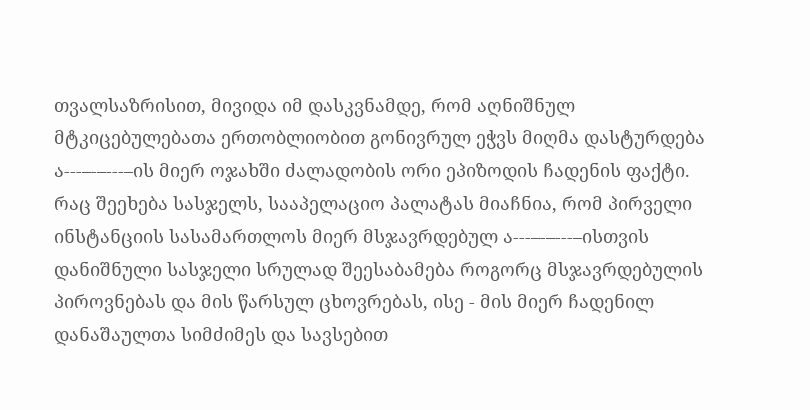თვალსაზრისით, მივიდა იმ დასკვნამდე, რომ აღნიშნულ მტკიცებულებათა ერთობლიობით გონივრულ ეჭვს მიღმა დასტურდება ა---–-–---–ის მიერ ოჯახში ძალადობის ორი ეპიზოდის ჩადენის ფაქტი.
რაც შეეხება სასჯელს, სააპელაციო პალატას მიაჩნია, რომ პირველი ინსტანციის სასამართლოს მიერ მსჯავრდებულ ა---–-–---–ისთვის დანიშნული სასჯელი სრულად შეესაბამება როგორც მსჯავრდებულის პიროვნებას და მის წარსულ ცხოვრებას, ისე - მის მიერ ჩადენილ დანაშაულთა სიმძიმეს და სავსებით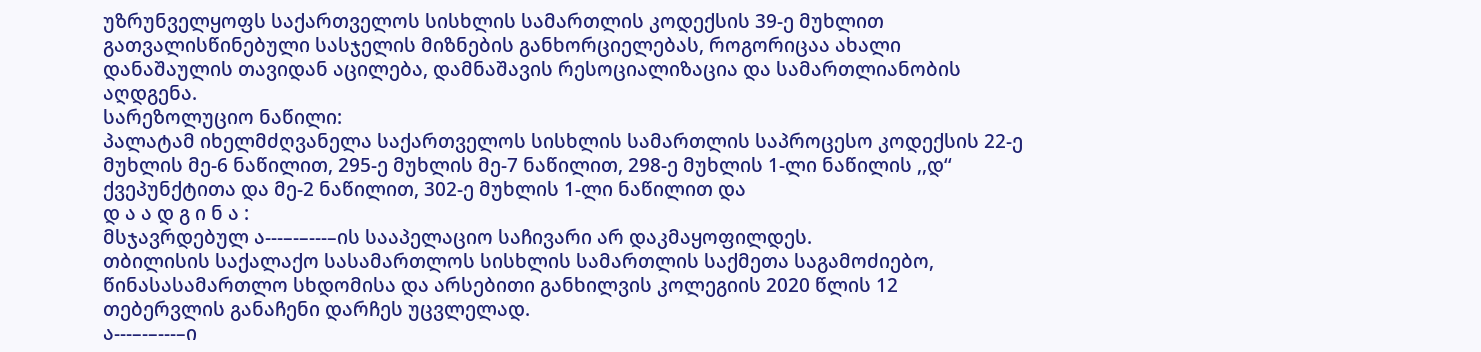უზრუნველყოფს საქართველოს სისხლის სამართლის კოდექსის 39-ე მუხლით გათვალისწინებული სასჯელის მიზნების განხორციელებას, როგორიცაა ახალი დანაშაულის თავიდან აცილება, დამნაშავის რესოციალიზაცია და სამართლიანობის აღდგენა.
სარეზოლუციო ნაწილი:
პალატამ იხელმძღვანელა საქართველოს სისხლის სამართლის საპროცესო კოდექსის 22-ე მუხლის მე-6 ნაწილით, 295-ე მუხლის მე-7 ნაწილით, 298-ე მუხლის 1-ლი ნაწილის ,,დ‘‘ ქვეპუნქტითა და მე-2 ნაწილით, 302-ე მუხლის 1-ლი ნაწილით და
დ ა ა დ გ ი ნ ა :
მსჯავრდებულ ა---–-–---–ის სააპელაციო საჩივარი არ დაკმაყოფილდეს.
თბილისის საქალაქო სასამართლოს სისხლის სამართლის საქმეთა საგამოძიებო, წინასასამართლო სხდომისა და არსებითი განხილვის კოლეგიის 2020 წლის 12 თებერვლის განაჩენი დარჩეს უცვლელად.
ა---–-–---–ი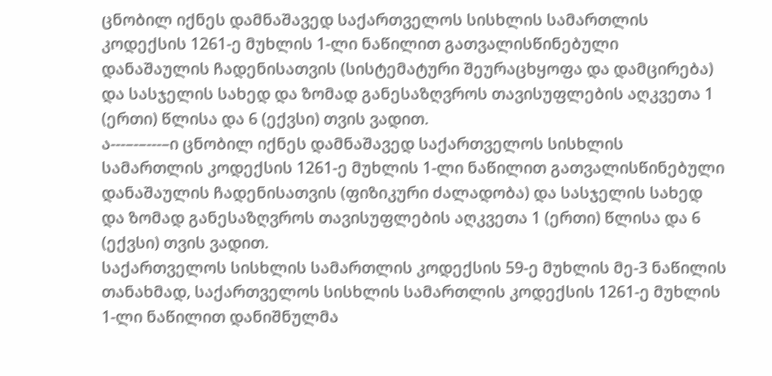ცნობილ იქნეს დამნაშავედ საქართველოს სისხლის სამართლის კოდექსის 1261-ე მუხლის 1-ლი ნაწილით გათვალისწინებული დანაშაულის ჩადენისათვის (სისტემატური შეურაცხყოფა და დამცირება) და სასჯელის სახედ და ზომად განესაზღვროს თავისუფლების აღკვეთა 1 (ერთი) წლისა და 6 (ექვსი) თვის ვადით.
ა---–-–---–ი ცნობილ იქნეს დამნაშავედ საქართველოს სისხლის სამართლის კოდექსის 1261-ე მუხლის 1-ლი ნაწილით გათვალისწინებული დანაშაულის ჩადენისათვის (ფიზიკური ძალადობა) და სასჯელის სახედ და ზომად განესაზღვროს თავისუფლების აღკვეთა 1 (ერთი) წლისა და 6 (ექვსი) თვის ვადით.
საქართველოს სისხლის სამართლის კოდექსის 59-ე მუხლის მე-3 ნაწილის თანახმად, საქართველოს სისხლის სამართლის კოდექსის 1261-ე მუხლის 1-ლი ნაწილით დანიშნულმა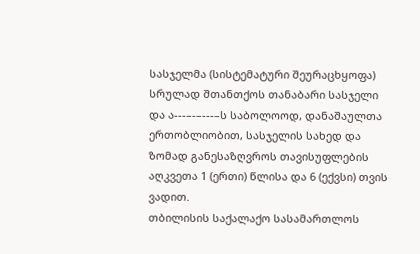სასჯელმა (სისტემატური შეურაცხყოფა) სრულად შთანთქოს თანაბარი სასჯელი და ა---–-–---–ს საბოლოოდ, დანაშაულთა ერთობლიობით, სასჯელის სახედ და ზომად განესაზღვროს თავისუფლების აღკვეთა 1 (ერთი) წლისა და 6 (ექვსი) თვის ვადით.
თბილისის საქალაქო სასამართლოს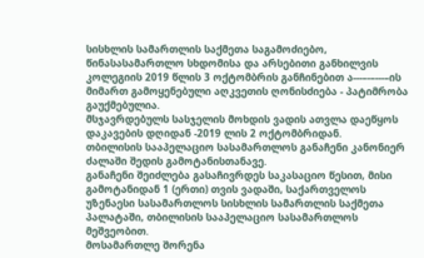სისხლის სამართლის საქმეთა საგამოძიებო, წინასასამართლო სხდომისა და არსებითი განხილვის კოლეგიის 2019 წლის 3 ოქტომბრის განჩინებით ა---–-–---–ის მიმართ გამოყენებული აღკვეთის ღონისძიება - პატიმრობა გაუქმებულია.
მსჯავრდებულს სასჯელის მოხდის ვადის ათვლა დაეწყოს დაკავების დღიდან -2019 ლის 2 ოქტომბრიდან.
თბილისის სააპელაციო სასამართლოს განაჩენი კანონიერ ძალაში შედის გამოტანისთანავე.
განაჩენი შეიძლება გასაჩივრდეს საკასაციო წესით, მისი გამოტანიდან 1 (ერთი) თვის ვადაში, საქართველოს უზენაესი სასამართლოს სისხლის სამართლის საქმეთა პალატაში, თბილისის სააპელაციო სასამართლოს მეშვეობით.
მოსამართლე შორენა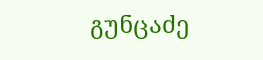გუნცაძე